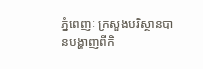ភ្នំពេញៈ ក្រសួងបរិស្ថានបានបង្ហាញពីកិ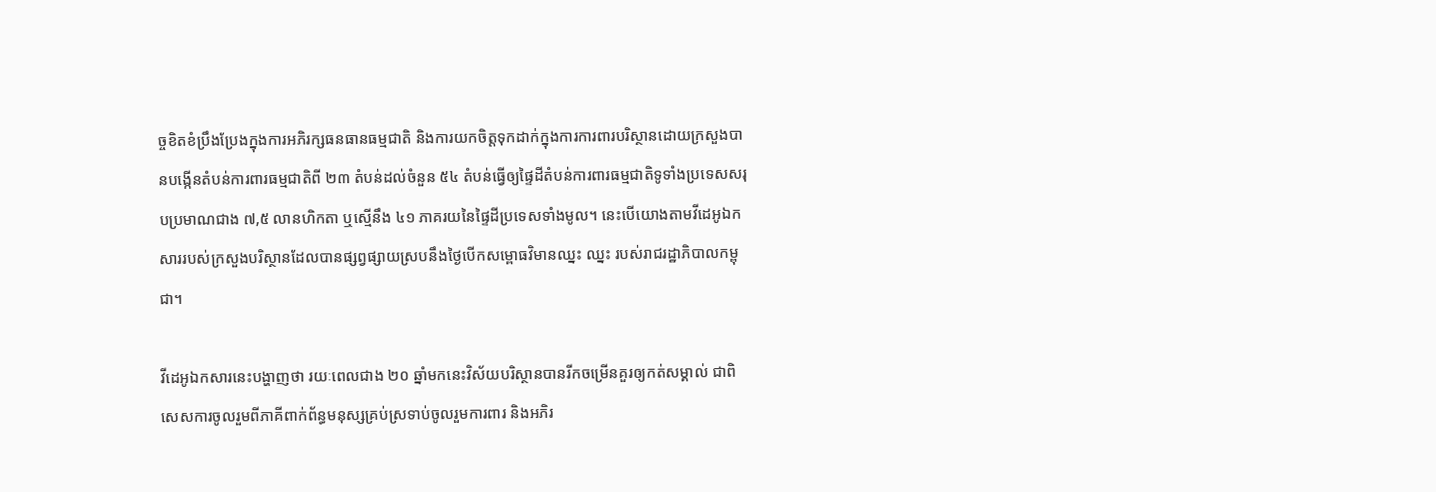ច្ចខិតខំប្រឹងប្រែងក្នុងការអភិរក្សធនធានធម្មជាតិ និងការយកចិត្តទុកដាក់ក្នុងការការពារបរិស្ថានដោយក្រសួងបានបង្កើនតំបន់ការពារធម្មជាតិពី ២៣ តំបន់ដល់ចំនួន ៥៤ តំបន់ធ្វើឲ្យផ្ទៃដីតំបន់ការពារធម្មជាតិទូទាំងប្រទេសសរុបប្រមាណជាង ៧,៥ លានហិកតា ឬស្មើនឹង ៤១ ភាគរយនៃផ្ទៃដីប្រទេសទាំងមូល។ នេះបើយោងតាមវីដេអូឯកសាររបស់ក្រសួងបរិស្ថានដែលបានផ្សព្វផ្សាយស្របនឹងថ្ងៃបើកសម្ពោធវិមានឈ្នះ ឈ្នះ របស់រាជរដ្ឋាភិបាលកម្ពុជា។

វីដេអូឯកសារនេះបង្ហាញថា រយៈពេលជាង ២០ ឆ្នាំមកនេះវិស័យបរិស្ថានបានរីកចម្រើនគួរឲ្យកត់សម្គាល់ ជាពិសេសការចូលរួមពីភាគីពាក់ព័ន្ធមនុស្សគ្រប់ស្រទាប់ចូលរួមការពារ និងអភិរ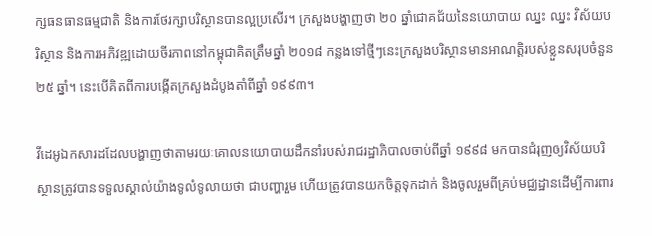ក្សធនធានធម្មជាតិ និងការថែរក្សាបរិស្ថានបានល្អប្រសើរ។ ក្រសួងបង្ហាញថា ២០ ឆ្នាំជោគជ័យនៃនយោបាយ ឈ្នះ ឈ្នះ វិស័យបរិស្ថាន និងការអភិវឌ្ឍដោយចីរភាពនៅកម្ពុជាគិតត្រឹមឆ្នាំ ២០១៨ កន្លងទៅថ្មីៗនេះក្រសួងបរិស្ថានមានអាណត្ដិរបស់ខ្លួនសរុបចំនួន ២៥ ឆ្នាំ។ នេះបើគិតពីការបង្កើតក្រសួងដំបូងតាំពីឆ្នាំ ១៩៩៣។

វីដេអូឯកសារដដែលបង្ហាញថាតាមរយៈគោលនយោបាយដឹកនាំរបស់រាជរដ្ឋាភិបាលចាប់ពីឆ្នាំ ១៩៩៨ មកបានជំរុញឲ្យវិស័យបរិស្ថានត្រូវបានទទួលស្គាល់យ៉ាងទូលំទូលាយថា ជាបញ្ហារួម ហើយត្រូវបានយកចិត្ដទុកដាក់ និងចូលរួមពីគ្រប់មជ្ឈដ្ឋានដើម្បីការពារ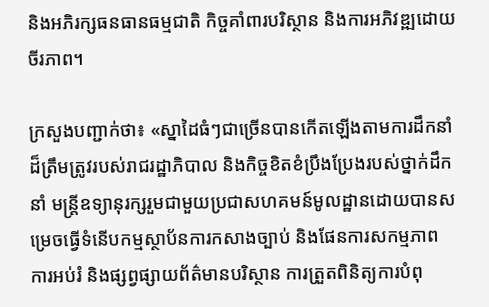និងអភិរក្សធនធានធម្មជាតិ កិច្ចគាំពារបរិស្ថាន និងការអភិវឌ្ឍដោយចីរភាព។

ក្រសួងបញ្ជាក់ថា៖ «ស្នាដៃធំៗជាច្រើនបានកើតឡើងតាមការដឹកនាំដ៏ត្រឹមត្រូវរបស់រាជរដ្ឋាភិបាល និងកិច្ចខិតខំប្រឹងប្រែងរបស់ថ្នាក់ដឹកនាំ មន្ដ្រីឧទ្យានុរក្សរួមជាមួយប្រជាសហគមន៍មូលដ្ឋានដោយបានសម្រេចធ្វើទំនើបកម្មស្ថាប័នការកសាងច្បាប់ និងផែនការសកម្មភាព ការអប់រំ និងផ្សព្វផ្សាយព័ត៌មានបរិស្ថាន ការត្រួតពិនិត្យការបំពុ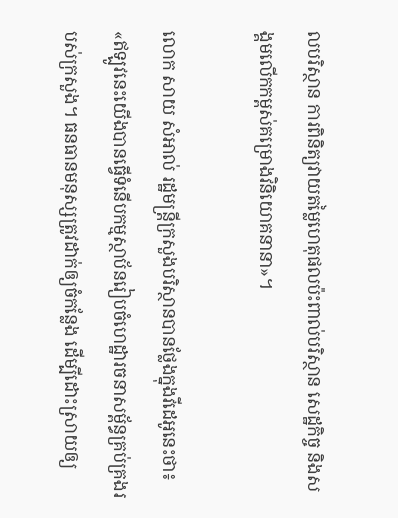លបរិស្ថាន ការពិនិត្យវាយតម្លៃហេតុផលប៉ះពាល់បរិស្ថាន សេដ្ឋកិច្ច និងសង្គមលើកកម្ពស់គម្រោងវិនិយោគនានា»។

លោក សាយ សំអាល់ រដ្ឋមន្ដ្រីក្រសួងបរិស្ថានបានថ្លែងក្នុងវីដេអូនេះថា៖ «ឥឡូវនេះយើងបានធ្វើទំនើបកម្មស្ថាប័នរៀបចំហេដ្ឋារចនាសម្ព័ន្ធគ្រប់គ្រងរបស់ក្រសួង។ ធនធានមនុស្សត្រូវដាក់ឲ្យចំកន្លែង ដើម្បីដោះស្រាយឲ្យ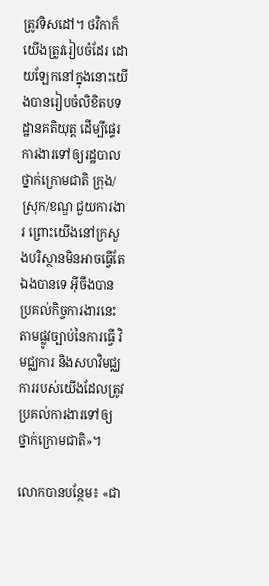ត្រូវទិសដៅ។ ថវិកាក៏យើងត្រូវរៀបចំដែរ ដោយឡែកនៅក្នុងនោះយើងបានរៀបចំលិខិតបទដ្ឋានគតិយុត្ដ ដើម្បីផ្ទេរការងារទៅឲ្យរដ្ឋបាលថ្នាក់ក្រោមជាតិ ក្រុង/ស្រុក/ខណ្ឌ ជួយការងារ ព្រោះយើងនៅក្រសួងបរិស្ថានមិនអាចធ្វើតែឯងបានទេ អ៊ីចឹងបានប្រគល់កិច្ចការងារនេះតាមផ្លូវច្បាប់នៃការធ្វើ វិមជ្ឈការ និងសហវិមជ្ឈការរបស់យើងដែលត្រូវប្រគល់ការងារទៅឲ្យថ្នាក់ក្រោមជាតិ»។

លោកបានបន្ថែម៖ «ជា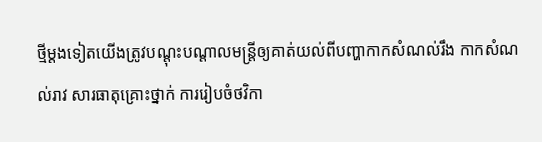ថ្មីម្ដងទៀតយើងត្រូវបណ្ដុះបណ្ដាលមន្ដ្រីឲ្យគាត់យល់ពីបញ្ហាកាកសំណល់រឹង កាកសំណល់រាវ សារធាតុគ្រោះថ្នាក់ ការរៀបចំថវិកា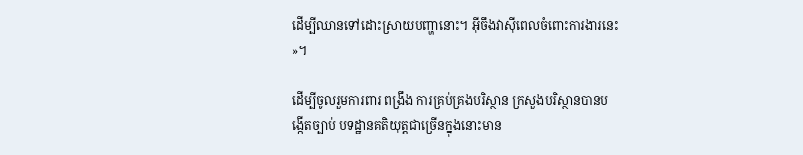ដើម្បីឈានទៅដោះស្រាយបញ្ហានោះ។ អ៊ីចឹងវាស៊ីពេលចំពោះការងារនេះ»។

ដើម្បីចូលរួមការពារ ពង្រឹង ការគ្រប់គ្រងបរិស្ថាន ក្រសួងបរិស្ថានបានបង្កើតច្បាប់ បទដ្ឋានគតិយុត្ដជាច្រើនក្នុងនោះមាន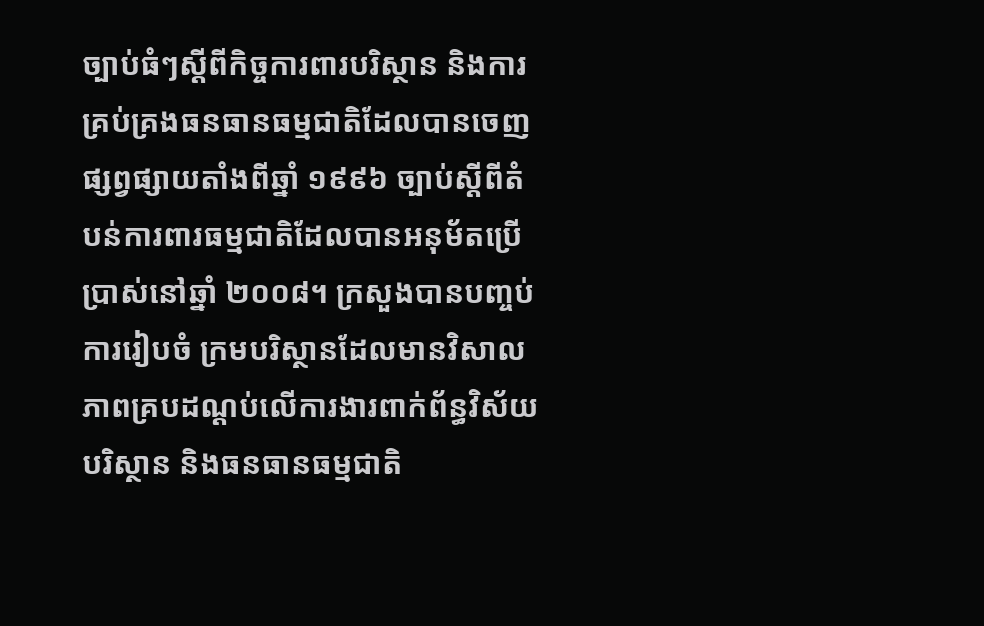ច្បាប់ធំៗស្ដីពីកិច្ចការពារបរិស្ថាន និងការគ្រប់គ្រងធនធានធម្មជាតិដែលបានចេញផ្សព្វផ្សាយតាំងពីឆ្នាំ ១៩៩៦ ច្បាប់ស្ដីពីតំបន់ការពារធម្មជាតិដែលបានអនុម័តប្រើប្រាស់នៅឆ្នាំ ២០០៨។ ក្រសួងបានបញ្ចប់ការរៀបចំ ក្រមបរិស្ថានដែលមានវិសាលភាពគ្របដណ្ដប់លើការងារពាក់ព័ន្ធវិស័យបរិស្ថាន និងធនធានធម្មជាតិ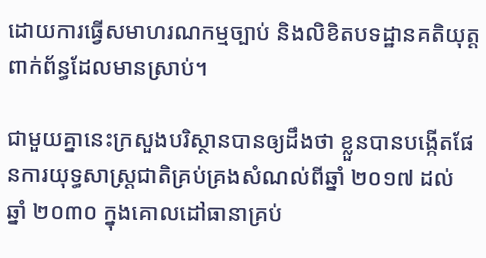ដោយការធ្វើសមាហរណកម្មច្បាប់ និងលិខិតបទដ្ឋានគតិយុត្ដពាក់ព័ន្ធដែលមានស្រាប់។

ជាមួយគ្នានេះក្រសួងបរិស្ថានបានឲ្យដឹងថា ខ្លួនបានបង្កើតផែនការយុទ្ធសាស្ដ្រជាតិគ្រប់គ្រងសំណល់ពីឆ្នាំ ២០១៧ ដល់ ឆ្នាំ ២០៣០ ក្នុងគោលដៅធានាគ្រប់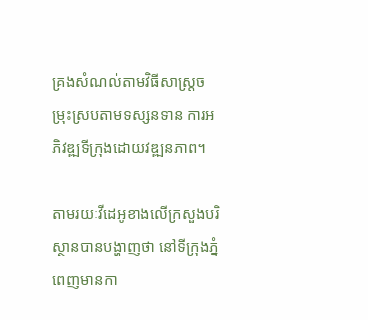គ្រងសំណល់តាមវិធីសាស្ដ្រចម្រុះស្របតាមទស្សនទាន ការអភិវឌ្ឍទីក្រុងដោយវឌ្ឍនភាព។

តាមរយៈវីដេអូខាងលើក្រសួងបរិស្ថានបានបង្ហាញថា នៅទីក្រុងភ្នំពេញមានកា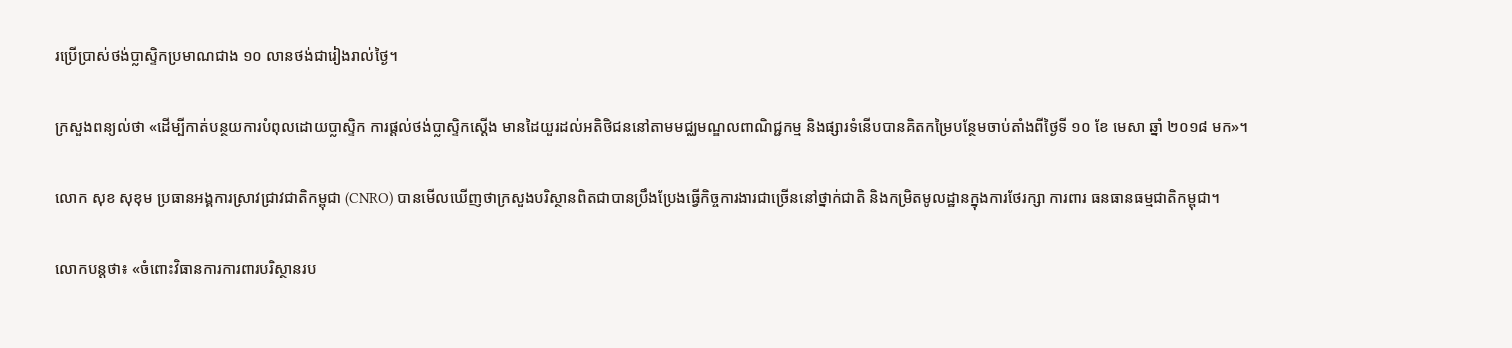រប្រើប្រាស់ថង់ប្លាស្ទិកប្រមាណជាង ១០ លានថង់ជារៀងរាល់ថ្ងៃ។

ក្រសួងពន្យល់ថា «ដើម្បីកាត់បន្ថយការបំពុលដោយប្លាស្ទិក ការផ្ដល់ថង់ប្លាស្ទិកស្ដើង មានដៃយួរដល់អតិថិជននៅតាមមជ្ឈមណ្ឌលពាណិជ្ជកម្ម និងផ្សារទំនើបបានគិតកម្រៃបន្ថែមចាប់តាំងពីថ្ងៃទី ១០ ខែ មេសា ឆ្នាំ ២០១៨ មក»។

លោក សុខ សុខុម ប្រធានអង្គការស្រាវជ្រាវជាតិកម្ពុជា (CNRO) បានមើលឃើញថាក្រសួងបរិស្ថានពិតជាបានប្រឹងប្រែងធ្វើកិច្ចការងារជាច្រើននៅថ្នាក់ជាតិ និងកម្រិតមូលដ្ឋានក្នុងការថែរក្សា ការពារ ធនធានធម្មជាតិកម្ពុជា។

លោកបន្ដថា៖ «ចំពោះវិធានការការពារបរិស្ថានរប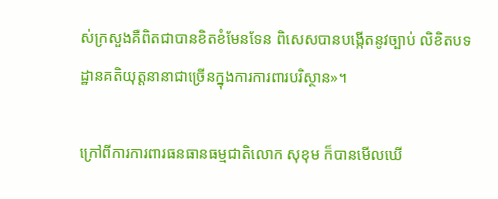ស់ក្រសួងគឺពិតជាបានខិតខំមែនទែន ពិសេសបានបង្កើតនូវច្បាប់ លិខិតបទដ្ឋានគតិយុត្ដនានាជាច្រើនក្នុងការការពារបរិស្ថាន»។

ក្រៅពីការការពារធនធានធម្មជាតិលោក សុខុម ក៏បានមើលឃើ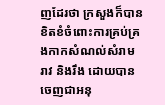ញដែរថា ក្រសួងក៏បានខិតខំចំពោះការគ្រប់គ្រងកាកសំណល់សំរាម រាវ និងរឹង ដោយបានចេញជាអនុ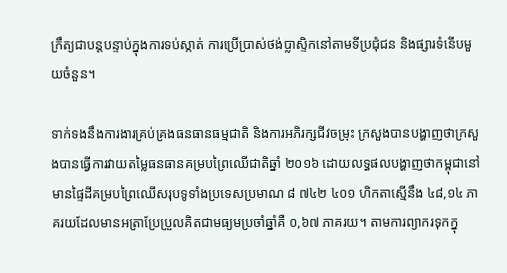ក្រឹត្យជាបន្ដបន្ទាប់ក្នុងការទប់ស្កាត់ ការប្រើប្រាស់ថង់ប្លាស្ទិកនៅតាមទីប្រជុំជន និងផ្សារទំនើបមួយចំនួន។

ទាក់ទងនឹងការងារគ្រប់គ្រងធនធានធម្មជាតិ និងការអភិរក្សជីវចម្រុះ ក្រសួងបានបង្ហាញថាក្រសួងបានធ្វើការវាយតម្លៃធនធានគម្របព្រៃឈើជាតិឆ្នាំ ២០១៦ ដោយលទ្ធផលបង្ហាញថាកម្ពុជានៅមានផ្ទៃដីគម្របព្រៃឈើសរុបទូទាំងប្រទេសប្រមាណ ៨ ៧៤២ ៤០១ ហិកតាស្មើនឹង ៤៨,១៤ ភាគរយដែលមានអត្រាប្រែប្រួលគិតជាមធ្យមប្រចាំឆ្នាំគឺ ០,៦៧ ភាគរយ។ តាមការព្យាករទុកក្នុ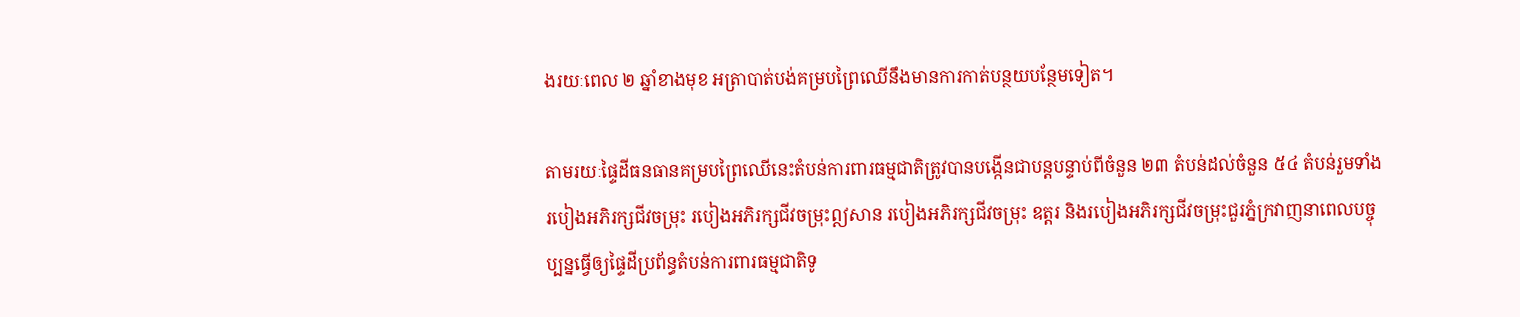ងរយៈពេល ២ ឆ្នាំខាងមុខ អត្រាបាត់បង់គម្របព្រៃឈើនឹងមានការកាត់បន្ថយបន្ថែមទៀត។

តាមរយៈផ្ទៃដីធនធានគម្របព្រៃឈើនេះតំបន់ការពារធម្មជាតិត្រូវបានបង្កើនជាបន្ដបន្ទាប់ពីចំនួន ២៣ តំបន់ដល់ចំនួន ៥៤ តំបន់រួមទាំងរបៀងអភិរក្សជីវចម្រុះ របៀងអភិរក្សជីវចម្រុះឦសាន របៀងអភិរក្សជីវចម្រុះ ឧត្ដរ និងរបៀងអភិរក្សជីវចម្រុះជួរភ្នំក្រវាញនាពេលបច្ចុប្បន្នធ្វើឲ្យផ្ទៃដីប្រព័ន្ធតំបន់ការពារធម្មជាតិទូ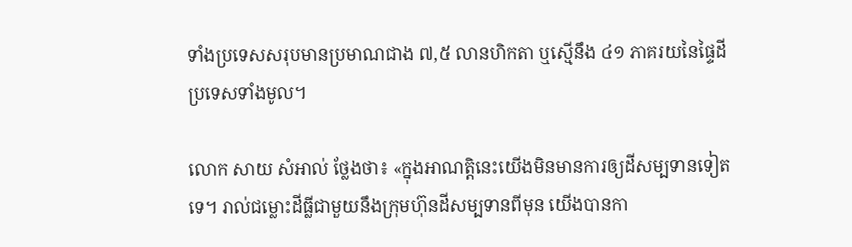ទាំងប្រទេសសរុបមានប្រមាណជាង ៧,៥ លានហិកតា ឬស្មើនឹង ៤១ ភាគរយនៃផ្ទៃដីប្រទេសទាំងមូល។

លោក សាយ សំអាល់ ថ្លែងថា៖ «ក្នុងអាណត្ដិនេះយើងមិនមានការឲ្យដីសម្បទានទៀតទេ។ រាល់ជម្លោះដីធ្លីជាមួយនឹងក្រុមហ៊ុនដីសម្បទានពីមុន យើងបានកា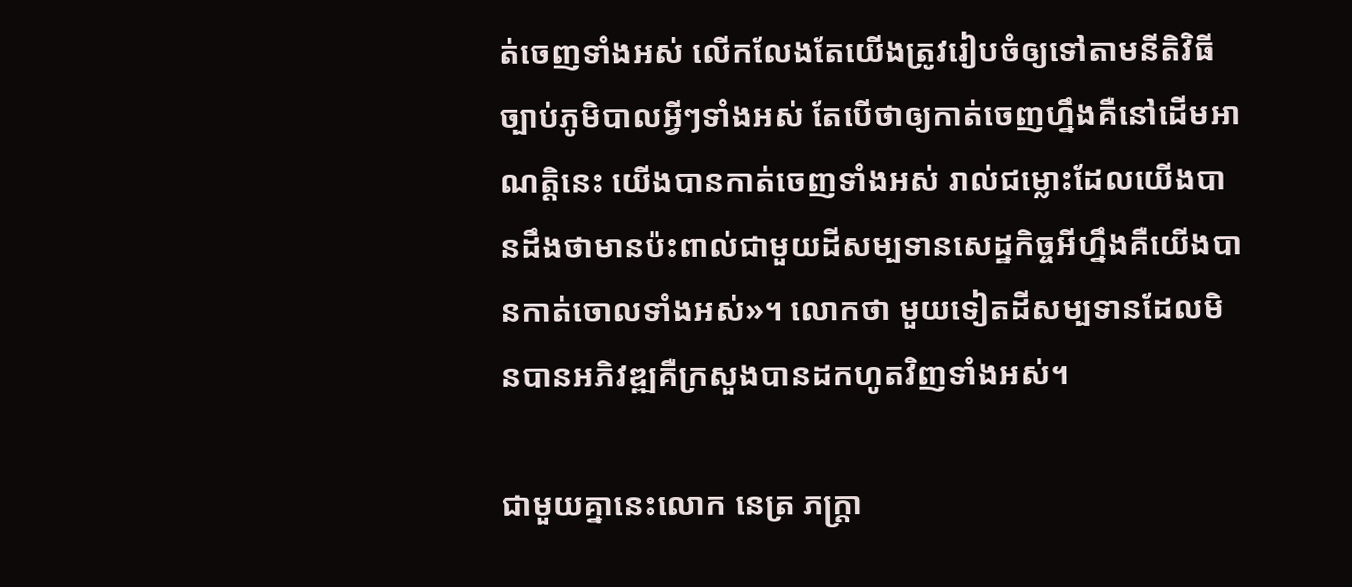ត់ចេញទាំងអស់ លើកលែងតែយើងត្រូវរៀបចំឲ្យទៅតាមនីតិវិធីច្បាប់ភូមិបាលអ្វីៗទាំងអស់ តែបើថាឲ្យកាត់ចេញហ្នឹងគឺនៅដើមអាណត្ដិនេះ យើងបានកាត់ចេញទាំងអស់ រាល់ជម្លោះដែលយើងបានដឹងថាមានប៉ះពាល់ជាមួយដីសម្បទានសេដ្ឋកិច្ចអីហ្នឹងគឺយើងបានកាត់ចោលទាំងអស់»។ លោកថា មួយទៀតដីសម្បទានដែលមិនបានអភិវឌ្ឍគឺក្រសួងបានដកហូតវិញទាំងអស់។

ជាមួយគ្នានេះលោក នេត្រ ភក្ដ្រា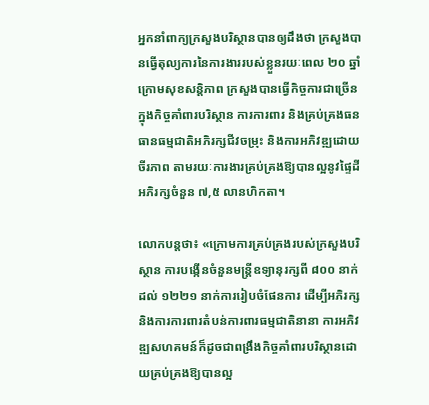អ្នកនាំពាក្យក្រសួងបរិស្ថានបានឲ្យដឹងថា ក្រសួងបានធ្វើតុល្យការនៃការងាររបស់ខ្លួនរយៈពេល ២០ ឆ្នាំក្រោមសុខសន្តិភាព ក្រសួងបានធ្វើកិច្ចការជាច្រើនក្នុងកិច្ចគាំពារបរិស្ថាន ការការពារ និងគ្រប់គ្រងធនធានធម្មជាតិអភិរក្សជីវចម្រុះ និងការអភិវឌ្ឍដោយចីរភាព តាមរយៈការងារគ្រប់គ្រងឱ្យបានល្អនូវផ្ទៃដីអភិរក្សចំនួន ៧,៥ លានហិកតា។

លោកបន្ដថា៖ «ក្រោមការគ្រប់គ្រងរបស់ក្រសួងបរិស្ថាន ការបង្កើនចំនួនមន្ត្រីឧទ្យានុរក្សពី ៨០០ នាក់ដល់ ១២២១ នាក់ការរៀបចំផែនការ ដើម្បីអភិរក្ស និងការការពារតំបន់ការពារធម្មជាតិនានា ការអភិវឌ្ឍសហគមន៍ក៏ដូចជាពង្រឹងកិច្ចគាំពារបរិស្ថានដោយគ្រប់គ្រងឱ្យបានល្អ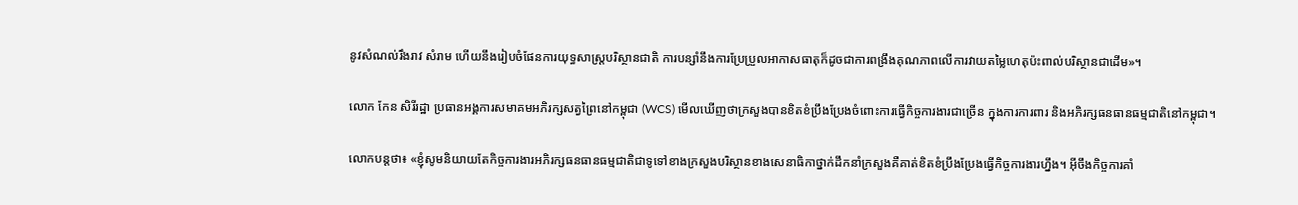នូវសំណល់រឹងរាវ សំរាម ហើយនឹងរៀបចំផែនការយុទ្ធសាស្ត្របរិស្ថានជាតិ ការបន្សាំនឹងការប្រែប្រួលអាកាសធាតុក៏ដូចជាការពង្រឹងគុណភាពលើការវាយតម្លៃហេតុប៉ះពាល់បរិស្ថានជាដើម»។

លោក កែន សិរីរដ្ឋា ប្រធានអង្គការសមាគមអភិរក្សសត្វព្រៃនៅកម្ពុជា (WCS) មើលឃើញថាក្រសួងបានខិតខំប្រឹងប្រែងចំពោះការធ្វើកិច្ចការងារជាច្រើន ក្នុងការការពារ និងអភិរក្សធនធានធម្មជាតិនៅកម្ពុជា។

លោកបន្តថា៖ «ខ្ញុំសូមនិយាយតែកិច្ចការងារអភិរក្សធនធានធម្មជាតិជាទូទៅខាងក្រសួងបរិស្ថានខាងសេនាធិកាថ្នាក់ដឹកនាំក្រសួងគឺគាត់ខិតខំប្រឹងប្រែងធ្វើកិច្ចការងារហ្នឹង។ អ៊ីចឹងកិច្ចការគាំ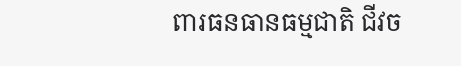ពារធនធានធម្មជាតិ ជីវច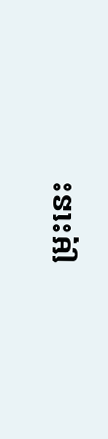ម្រុះនេះ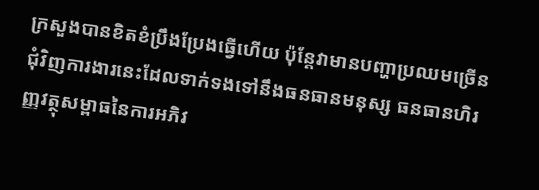ក្រសួងបានខិតខំប្រឹងប្រែងធ្វើហើយ ប៉ុន្ដែវាមានបញ្ហាប្រឈមច្រើនជុំវិញការងារនេះដែលទាក់ទងទៅនឹងធនធានមនុស្ស ធនធានហិរញ្ញវត្ថុសម្ពាធនៃការអភិវ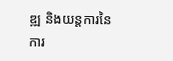ឌ្ឍ និងយន្ដការនៃការ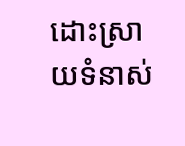ដោះស្រាយទំនាស់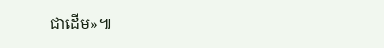ជាដើម»៕